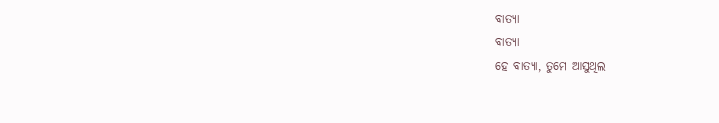ବାତ୍ୟା
ବାତ୍ୟା
ହେ ବାତ୍ୟା, ତୁମେ ଆସୁଥିଲ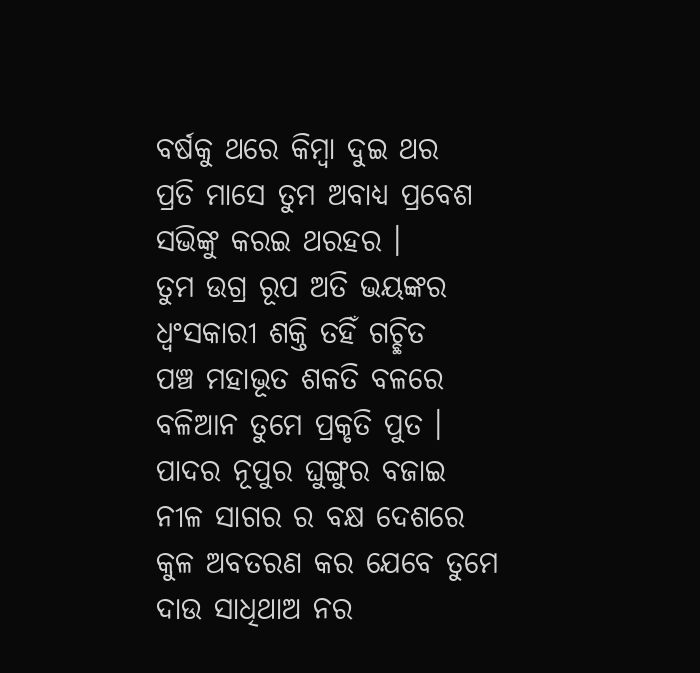ବର୍ଷକୁ ଥରେ କିମ୍ବା ଦୁଇ ଥର
ପ୍ରତି ମାସେ ତୁମ ଅବାଧ୍ୟ ପ୍ରବେଶ
ସଭିଙ୍କୁ କରଇ ଥରହର ।
ତୁମ ଉଗ୍ର ରୂପ ଅତି ଭୟଙ୍କର
ଧ୍ଵଂସକାରୀ ଶକ୍ତି ତହିଁ ଗଚ୍ଛିତ
ପଞ୍ଚ ମହାଭୂତ ଶକତି ବଳରେ
ବଳିଆନ ତୁମେ ପ୍ରକୃତି ପୁତ ।
ପାଦର ନୂପୁର ଘୁଙ୍ଗୁର ବଜାଇ
ନୀଳ ସାଗର ର ବକ୍ଷ ଦେଶରେ
କୁଳ ଅବତରଣ କର ଯେବେ ତୁମେ
ଦାଉ ସାଧିଥାଅ ନର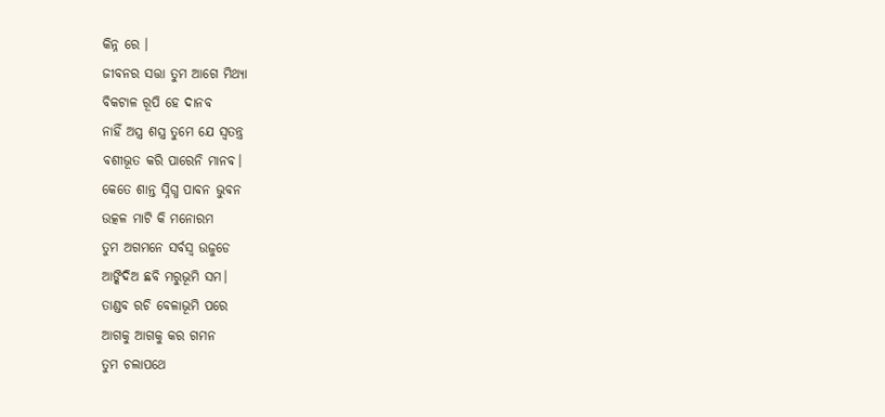କିନ୍ନ ରେ ।
ଜୀବନର ସତ୍ତା ତୁମ ଆଗେ ମିଥ୍ୟା
ବିକଟାଳ ରୂପି ହେ ଦାନବ
ନାହିଁ ଅସ୍ତ୍ର ଶସ୍ତ୍ର ତୁମେ ଯେ ସ୍ଵତନ୍ତ୍ର
ବଶୀଭୂତ କରି ପାରେନି ମାନବ।
କେତେ ଶାନ୍ତ ସ୍ନିଗ୍ଧ ପାବନ ଭୁବନ
ଉତ୍କଳ ମାଟି କି ମନୋରମ
ତୁମ ଅଗମନେ ସର୍ବସ୍ବ ଉଜୁଡେ
ଆଙ୍କିଦିଅ ଛବି ମରୁଭୂମି ସମ।
ତାଣ୍ଡବ ରଚି ବେଳାଭୂମି ପରେ
ଆଗକୁ ଆଗକୁ କର ଗମନ
ତୁମ ଚଲାପଥେ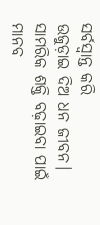ସର୍ବସ୍ବାନ୍ତ କରି
ଉଜୁଡ଼ାଇ ଦିଅ ଧନ ଜୀବନ।
ସାମରିକ ଶକ୍ତି ବଢ଼ାଇବା ପାଇଁ
ମାନବ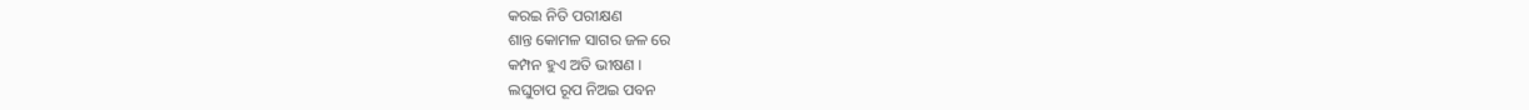କରଇ ନିତି ପରୀକ୍ଷଣ
ଶାନ୍ତ କୋମଳ ସାଗର ଜଳ ରେ
କମ୍ପନ ହୁଏ ଅତି ଭୀଷଣ ।
ଲଘୁଚାପ ରୂପ ନିଅଇ ପବନ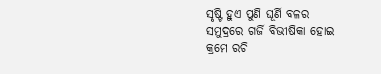ସୃଷ୍ଟି ହୁଏ ପୁଣି ଘୂର୍ଣି ବଳର
ସମୁଦ୍ରରେ ଗର୍ଜି ବିଭୀଷିକା ହୋଇ
କ୍ରମେ ରଚି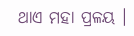ଥାଏ ମହା ପ୍ରଳୟ ।